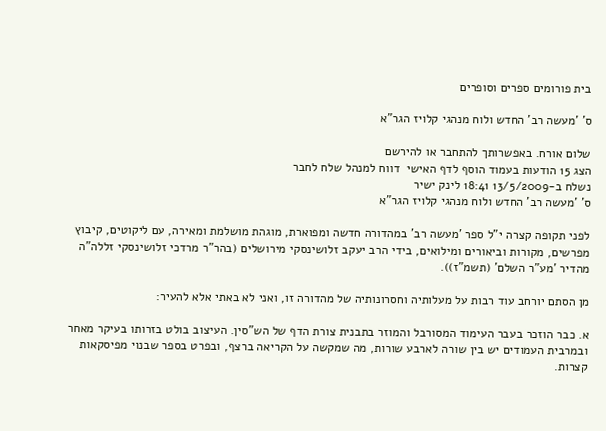בית פורומים ספרים וסופרים

ס' 'מעשה רב' החדש ולוח מנהגי קלויז הגר"א

שלום אורח. באפשרותך להתחבר או להירשם
הצג 15 הודעות בעמוד הוסף לדף האישי  דווח למנהל שלח לחבר
נשלח ב-13/5/2009 18:41 לינק ישיר
ס' 'מעשה רב' החדש ולוח מנהגי קלויז הגר"א

לפני תקופה קצרה י"ל ספר 'מעשה רב' במהדורה חדשה ומפוארת, מוגהת מושלמת ומאירה, עם ליקוטים, קיבוץ מפרשים, מקורות וביאורים ומילואים, בידי הרב יעקב זלושינסקי מירושלים (בהר"ר מרדכי זלושינסקי זללה"ה מהדיר 'מע"ר השלם' (תשמ"ז)).

מן הסתם יורחב עוד רבות על מעלותיה וחסרונותיה של מהדורה זו, ואני לא באתי אלא להעיר:

א. כבר הוזכר בעבר העימוד המסורבל והמוזר בתבנית צורת הדף של הש"סין. העיצוב בולט בזרותו בעיקר מאחר ובמרבית העמודים יש בין שורה לארבע שורות, מה שמקשה על הקריאה ברצף, ובפרט בספר שבנוי מפיסקאות קצרות.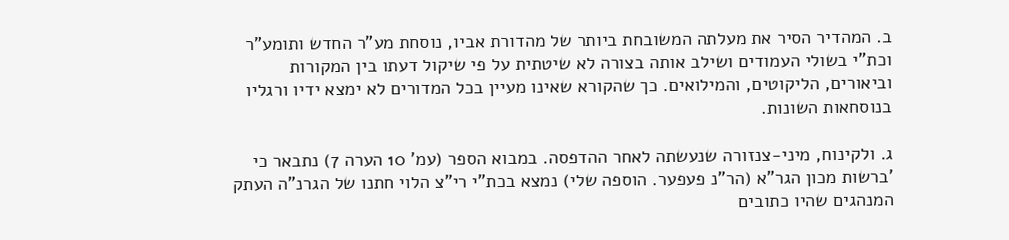ב. המהדיר הסיר את מעלתה המשובחת ביותר של מהדורת אביו, נוסחת מע"ר החדש ותומע"ר וכת"י בשולי העמודים ושילב אותה בצורה לא שיטתית על פי שיקול דעתו בין המקורות וביאורים, הליקוטים, והמילואים. כך שהקורא שאינו מעיין בכל המדורים לא ימצא ידיו ורגליו בנוסחאות השונות.

ג. ולקינוח, מיני-צנזורה שנעשתה לאחר ההדפסה. במבוא הספר (עמ' 10 הערה 7) נתבאר כי 'ברשות מכון הגר"א (הר"נ פעפער. הוספה שלי) נמצא בכת"י רי"צ הלוי חתנו של הגרנ"ה העתק המנהגים שהיו כתובים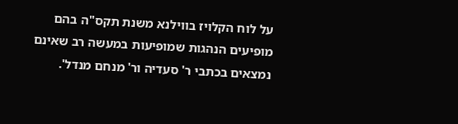על לוח הקלויז בווילנא משנת תקס"ה בהם מופיעים הנהגות שמופיעות במעשה רב שאינם נמצאים בכתבי ר' סעדיה ור' מנחם מנדל'.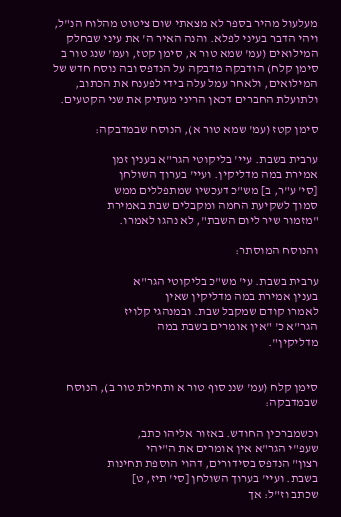מעלעול מהיר בספר לא מצאתי שום ציטוט מהלוח הנ"ל, ויהי הדבר בעיני לפלא. והנה האיר ה' את עיני שבחלק המילואים (עמ' שמא טור א, סימן קטז, ועמ' שנג טור ב סימן קלח) הודבקה מדבקה על הנדפס ובה נוסח חדש של המילואים, ולאחר עמל עלה בידי לפענח את הכתוב, ולתועלת החברים דכאן הריני מעתיק את שני הקטעים.

סימן קטז (עמ' שמא טור א), הנוסח שבמדבקה:

ערבית בשבת. עיי' בליקוטי הגר"א בענין זמן
אמירת במה מדליקין. ועיי' בערוך השולחן
[סי' ע"ר, ב] מש"כ דעכשיו שמתפללים ממש
סמוך לשקיעת החמה ומקבלים שבת באמירת
"מזמור שיר ליום השבת", לא נהגו לאמרו.

והנוסח המוסתר:

ערבית בשבת. עי' מש"כ בליקוטי הגר"א
בענין אמירת במה מדליקין שאין
לאמרו קודם שמקבל שבת. ובמנהגי קלויז
הגר"א כ' "אין אומרים בשבת במה
מדליקין".


סימן קלח (עמ' שננ סוף טור א ותחילת טור ב), הנוסח שבמדבקה:

וכשמברכין החודש. באזור אליהו כתב,
שעפ"י הגר"א אין אומרים את ה"יהי
רצון" הנדפס בסידורים, דהוי הוספת תחינות
בשבת. ועיי' בערוך השולחן [סי' תיז, ט]
שכתב וז"ל: אך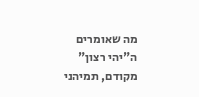מה שאומרים ה"יהי רצון"
מקודם, תמיהני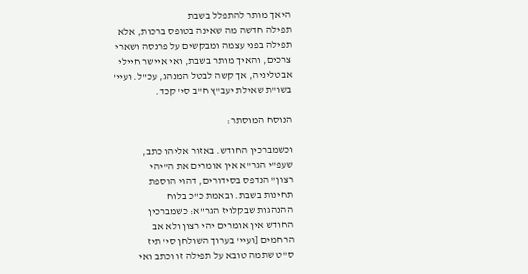היאך מותר להתפלל בשבת
תפילה חדשה מה שאינה בטופס ברכות, אלא
תפילה בפני עצמה ומבקשים על פרנסה ושארי
צרכים, והאיך מותר בשבת, ואי איישר חיילי
אבטליניה, אך קשה לבטל המנהג, עכ"ל. ועיי'
בשו"ת שאילת יעב"ץ ח"ב סי' קכד.

הנוסח המוסתר:

וכשמברכין החודש. באזור אליהו כתב,
שעפ"י הגר"א אין אומרים את ה"יהי
רצון" הנדפס בסידורים, דהוי הוספת
תחינות בשבת. ובאמת כ"כ בלוח
ההנהגות שבקלויז הגר"א: כשמברכין
החודש אין אומרים יהי רצון ולא אב
הרחמים [ועיי' בערוך השולחן סי' תיז
ס"ט שתמה טובא על תפילה זו וכתב ואי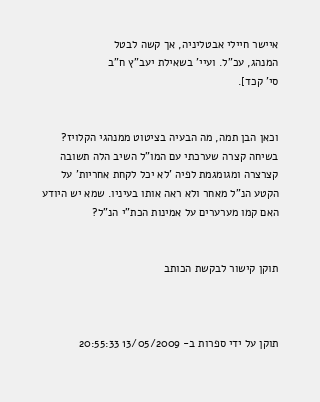איישר חיילי אבטליניה, אך קשה לבטל
המנהג, עכ"ל. ועיי' בשאילת יעב"ץ ח"ב
סי' קכד].


וכאן הבן תמה, מה הבעיה בציטוט ממנהגי הקלויז? בשיחה קצרה שערכתי עם המו"ל השיב הלה תשובה קצרצרה ומגומגמת לפיה 'לא יכל לקחת אחריות' על הקטע הנ"ל מאחר ולא ראה אותו בעיניו. שמא יש היודע האם קמו מערערים על אמינות הכת"י הנ"ל?


תוקן קישור לבקשת הכותב



תוקן על ידי ספרות ב- 13/05/2009 20:55:33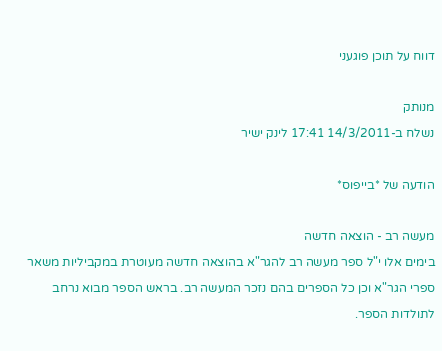דווח על תוכן פוגעני

מנותק
נשלח ב-14/3/2011 17:41 לינק ישיר

הודעה של *בייפוס*

מעשה רב - הוצאה חדשה
בימים אלו י"ל ספר מעשה רב להגר"א בהוצאה חדשה מעוטרת במקביליות משאר ספרי הגר"א וכן כל הספרים בהם נזכר המעשה רב. בראש הספר מבוא נרחב לתולדות הספר.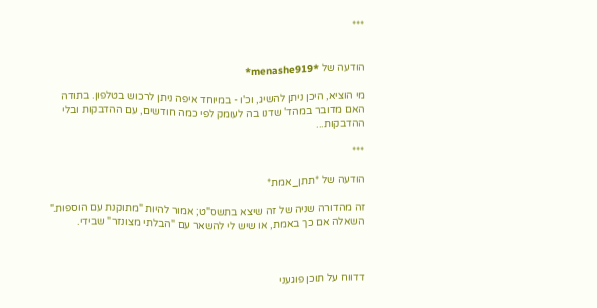***


הודעה של *menashe919*

מי הוציא, היכן ניתן להשיג, וכ'ו - במיוחד איפה ניתן לרכוש בטלפון. בתודה
האם מדובר במהד' שדנו בה לעומק לפי כמה חודשים, עם ההדבקות ובלי ההדבקות...

***

הודעה של *תתן_אמת*

זה מהדורה שניה של זה שיצא בתשס"ט; אמור להיות "מתוקנת עם הוספות." השאלה אם כך באמת, או שיש לי להשאר עם "הבלתי מצונזר" שבידי.



דדווח על תוכן פוגעני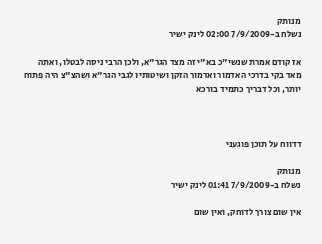מנותק
נשלח ב-7/9/2009 02:00 לינק ישיר

אז קודם אמרת שנשי"כ בא"י זה מצד הגר"א, ולכן הרבי ניסה לבטלו, ואתה מאד בקי בדרכי האדמור ואדמור הזקן ושיטותיו לגבי הגר"א ושהצ"צ היה פתוח יותר, וכל דבריך כתמיד בורכא



דדווח על תוכן פוגעני

מנותק
נשלח ב-7/9/2009 01:41 לינק ישיר

אין שום צורך לדוחק, ואין שום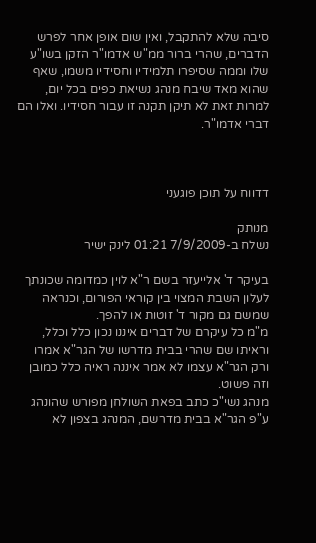סיבה שלא להתקבל, ואין שום אופן אחר לפרש הדברים, שהרי ברור ממ"ש אדמו"ר הזקן בשו"ע שלו וממה שסיפרו תלמידיו וחסידיו משמו, שאף שהוא מאד שיבח מנהג נשיאת כפים בכל יום, למרות זאת לא תיקן תקנה זו עבור חסידיו. ואלו הם דברי אדמו"ר.



דדווח על תוכן פוגעני

מנותק
נשלח ב-7/9/2009 01:21 לינק ישיר

בעיקר ד' אלייעזר בשם ר"א לוין כמדומה שכונתך לעלון השבת המצוי בין קוראי הפורום, וכנראה שמשם גם מקור ד' זוטות או להפך.
מ"מ כל עיקרם של דברים איננו נכון כלל וכלל, וראיתו שם שהרי בבית מדרשו של הגר"א אמרו ורק הגר"א עצמו לא אמר איננה ראיה כלל כמובן וזה פשוט.
מנהג נשי"כ כתב בפאת השולחן מפורש שהונהג ע"פ הגר"א בבית מדרשם, המנהג בצפון לא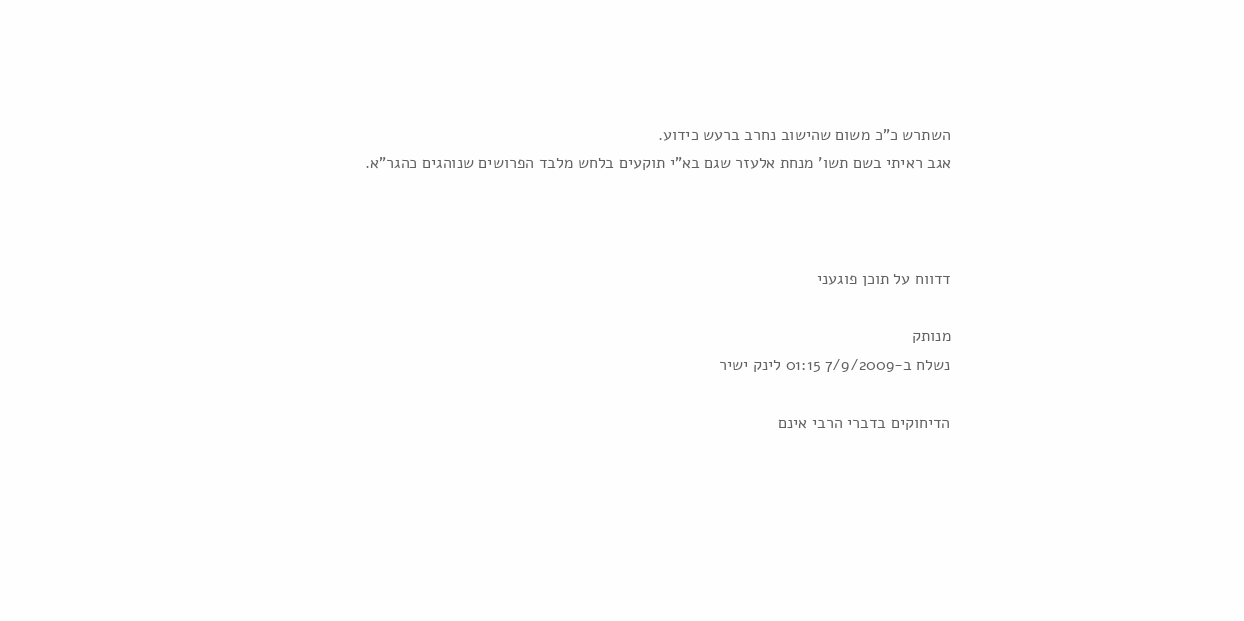השתרש כ"כ משום שהישוב נחרב ברעש כידוע.
אגב ראיתי בשם תשו' מנחת אלעזר שגם בא"י תוקעים בלחש מלבד הפרושים שנוהגים כהגר"א.



דדווח על תוכן פוגעני

מנותק
נשלח ב-7/9/2009 01:15 לינק ישיר

הדיחוקים בדברי הרבי אינם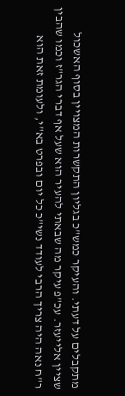מתקבלים על דעתי. והעיקר כמש"כ בגליון התקשרות המצויין בסוף האשכול שציין אלייעזר. עכ"פ עיקר מה שבאתי להעיר הוא שעל אף דברי הגר"ז וכמו שהבין ר"ח נאה היה צריך הרבי לעודד נשי"כ כל יום ובפרט בא"י, ולעומת זאת הוא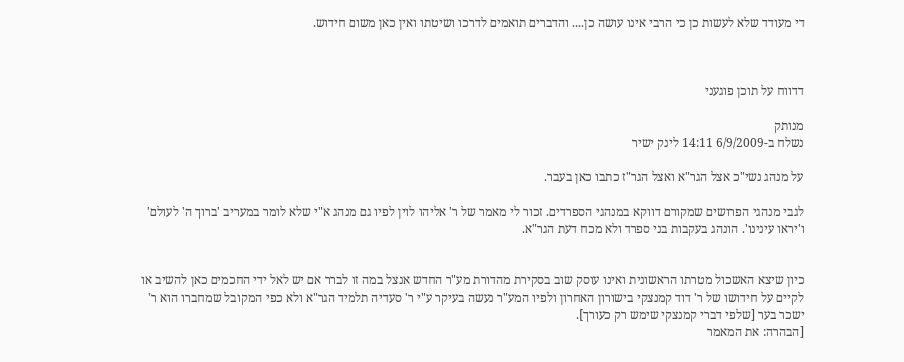די מעודד שלא לעשות כן כי הרבי אינו עושה כן.... והדברים תואמים לדרכו ושיטתו ואין כאן משום חידוש.



דדווח על תוכן פוגעני

מנותק
נשלח ב-6/9/2009 14:11 לינק ישיר

על מנהג נשי"כ אצל הגר"א ואצל הגר"ז כתבו כאן בעבר.

לגבי מנהגי הפרושים שמקורם דווקא במנהגי הספרדים. זכור לי מאמר של ר' אליהו לוין לפיו גם מנהג א"י שלא לומר במעריב 'ברוך ה' לעולם' ו'יראו עינינו'. הונהג בעקבות בני ספרד ולא מכח דעת הגר"א.


כיון שיצא האשכול מטרתו הראשונית ואינו עוסק שוב בסקירת מהדורת מע"ר החדש אנצל במה זו לברר אם יש לאל ידי החכמים כאן להשיב או לקיים על חידושו של ר' דוד קמנצקי בישורון האחרון ולפיו המע"ר נעשה בעיקר ע"י ר' סעדיה תלמיד הגר"א ולא כפי המקובל שמחברו הוא ר' ישכר בער [שלפי דברי קמנצקי שימש רק כעורך].
[הבהרה: את המאמר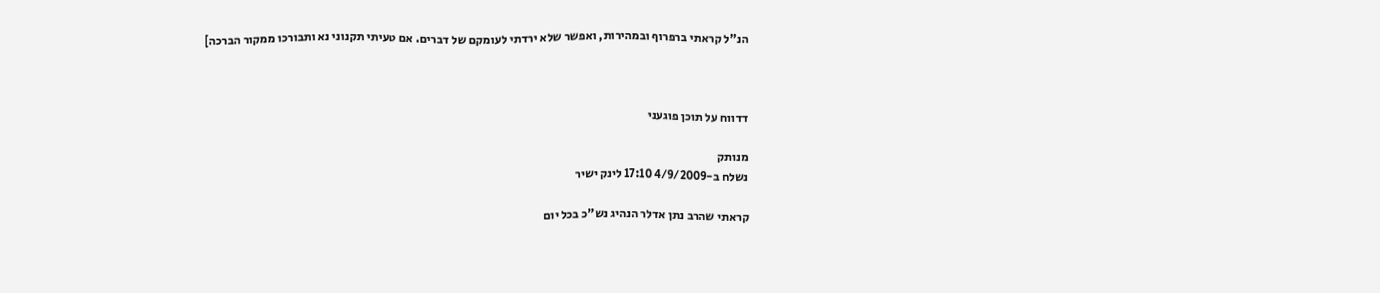הנ"ל קראתי ברפרוף ובמהירות, ואפשר שלא ירדתי לעומקם של דברים. אם טעיתי תקנוני נא ותבורכו ממקור הברכה]



דדווח על תוכן פוגעני

מנותק
נשלח ב-4/9/2009 17:10 לינק ישיר

קראתי שהרב נתן אדלר הנהיג נש"כ בכל יום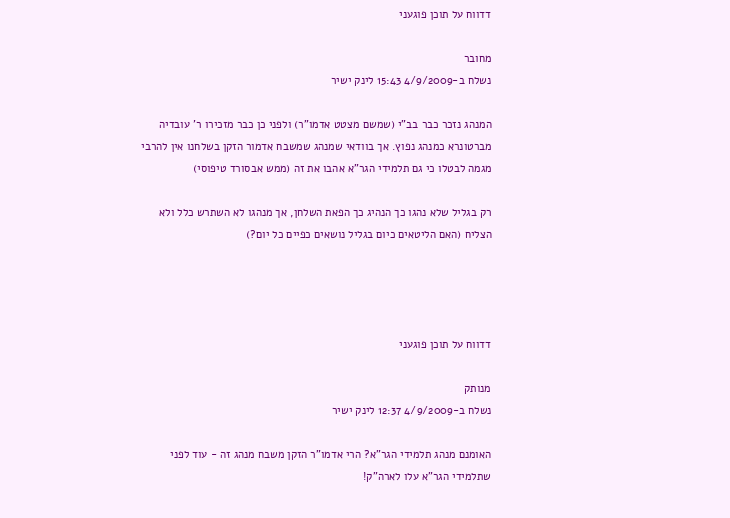דדווח על תוכן פוגעני

מחובר
נשלח ב-4/9/2009 15:43 לינק ישיר

המנהג נזכר כבר בב"י (שמשם מצטט אדמו"ר) ולפני כן כבר מזכירו ר' עובדיה מברטונרא כמנהג נפוץ. אך בוודאי שמנהג שמשבח אדמור הזקן בשלחנו אין להרבי מגמה לבטלו כי גם תלמידי הגר"א אהבו את זה (ממש אבסורד טיפוסי)

רק בגליל שלא נהגו כך הנהיג כך הפאת השלחן, אך מנהגו לא השתרש כלל ולא הצליח (האם הליטאים כיום בגליל נושאים כפיים כל יום?)




דדווח על תוכן פוגעני

מנותק
נשלח ב-4/9/2009 12:37 לינק ישיר

האומנם מנהג תלמידי הגר"א? הרי אדמו"ר הזקן משבח מנהג זה - עוד לפני שתלמידי הגר"א עלו לארה"ק!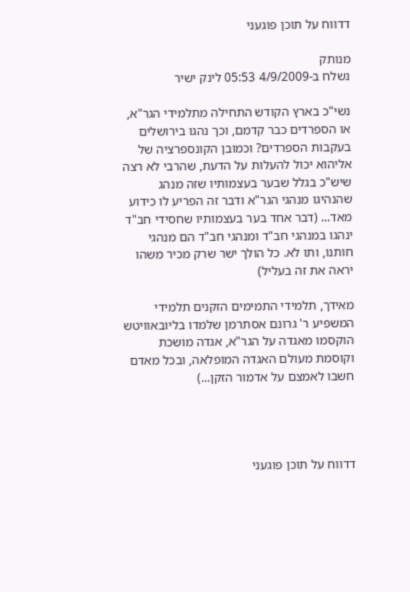דדווח על תוכן פוגעני

מנותק
נשלח ב-4/9/2009 05:53 לינק ישיר

נשי"כ בארץ הקודש התחילה מתלמידי הגר"א, או הספרדים כבר קדמם, וכך נהגו בירושלים בעקבות הספרדים? וכמובן הקונספרציה של אליהוא יכול להעלות על הדעת, שהרבי לא רצה שיש"כ בגלל שבער בעצמותיו שזה מנהג שהנהיגו מנהגי הגר"א ודבר זה הפריע לו כידוע מאד... (דבר אחד בער בעצמותיו שחסידי חב"ד ינהגו במנהגי חב"ד ומנהגי חב"ד הם מנהגי חותנו, ותו לא. כל הולך ישר שרק מכיר משהו יראה את זה בעליל)

מאידך, תלמידי התמימים הזקנים תלמידי המשפיע ר' גרונם אסתרמן שלמדו בליובאוויטש הוקסמו מאגדה על הגר"א, אגדה מושכת וקוסמת מעולם האגדה המופלאה, ובכל מאדם חשבו לאמצם על אדמור הזקן...)




דדווח על תוכן פוגעני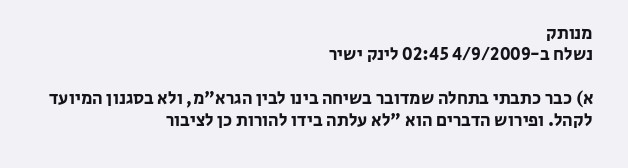מנותק
נשלח ב-4/9/2009 02:45 לינק ישיר

א) כבר כתבתי בתחלה שמדובר בשיחה בינו לבין הגרא"מ, ולא בסגנון המיועד לקהל. ופירוש הדברים הוא "לא עלתה בידו להורות כן לציבור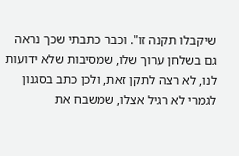שיקבלו תקנה זו". וכבר כתבתי שכך נראה גם בשלחן ערוך שלו, שמסיבות שלא ידועות לנו, לא רצה לתקן זאת, ולכן כתב בסגנון לגמרי לא רגיל אצלו, שמשבח את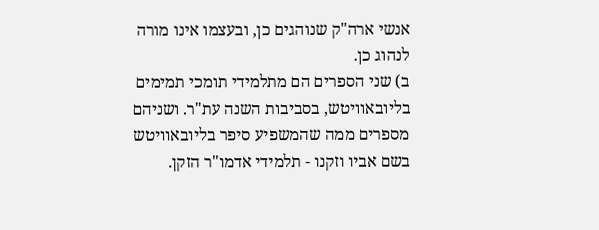אנשי ארה"ק שנוהגים כן, ובעצמו אינו מורה לנהוג כן.
ב) שני הספרים הם מתלמידי תומכי תמימים בליובאוויטש, בסביבות השנה עת"ר. ושניהם מספרים ממה שהמשפיע סיפר בליובאוויטש בשם אביו וזקנו - תלמידי אדמו"ר הזקן.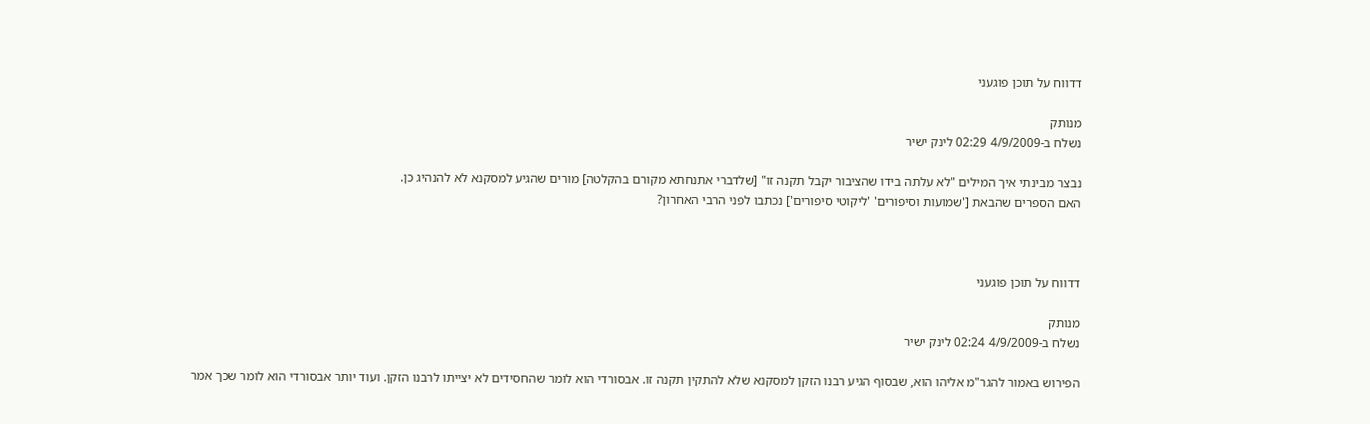דדווח על תוכן פוגעני

מנותק
נשלח ב-4/9/2009 02:29 לינק ישיר

נבצר מבינתי איך המילים "לא עלתה בידו שהציבור יקבל תקנה זו" [שלדברי אתנחתא מקורם בהקלטה] מורים שהגיע למסקנא לא להנהיג כן.
האם הספרים שהבאת ['שמועות וסיפורים' 'ליקוטי סיפורים'] נכתבו לפני הרבי האחרון?



דדווח על תוכן פוגעני

מנותק
נשלח ב-4/9/2009 02:24 לינק ישיר

הפירוש באמור להגר"מ אליהו הוא, שבסוף הגיע רבנו הזקן למסקנא שלא להתקין תקנה זו. אבסורדי הוא לומר שהחסידים לא יצייתו לרבנו הזקן. ועוד יותר אבסורדי הוא לומר שכך אמר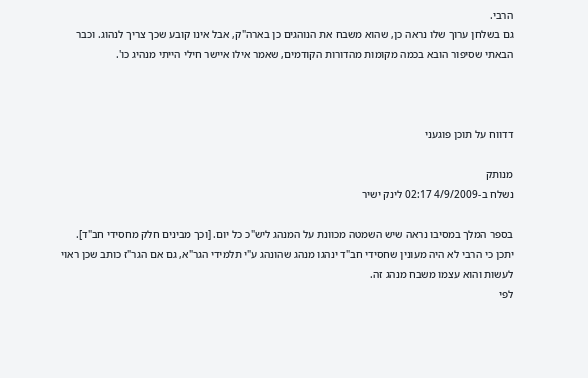הרבי.
גם בשלחן ערוך שלו נראה כן, שהוא משבח את הנוהגים כן בארה"ק, אבל אינו קובע שכך צריך לנהוג. וכבר הבאתי שסיפור הובא בכמה מקומות מהדורות הקודמים, שאמר אילו איישר חילי הייתי מנהיג כו'.



דדווח על תוכן פוגעני

מנותק
נשלח ב-4/9/2009 02:17 לינק ישיר

בספר המלך במסיבו נראה שיש השמטה מכוונת על המנהג ליש"כ כל יום. [וכך מבינים חלק מחסידי חב"ד].
יתכן כי הרבי לא היה מעונין שחסידי חב"ד ינהגו מנהג שהונהג ע"י תלמידי הגר"א, גם אם הגר"ז כותב שכן ראוי לעשות והוא עצמו משבח מנהג זה.
לפי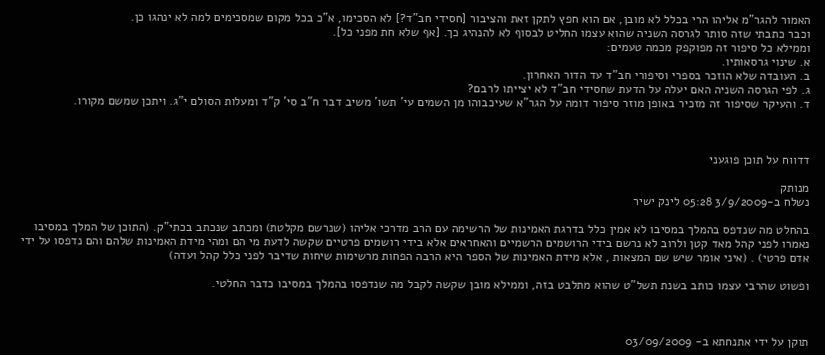האמור להגר"מ אליהו הרי בכלל לא מובן, אם הוא חפץ לתקן זאת והציבור [חסידי חב"ד?] לא הסכימו, א"כ בכל מקום שמסכימים למה לא ינהגו כן.
וכבר כתבתי שזה סותר לגרסה השניה שהוא עצמו החליט לבסוף לא להנהיג כך. [אף שלא חת מפני כל].
וממילא כל סיפור זה מפוקפק מכמה טעמים:
א. שינוי גרסאותיו.
ב. העובדה שלא הוזכר בספרי וסיפורי חב"ד עד הדור האחרון.
ג. לפי הגרסה השניה האם יעלה על הדעת שחסידי חב"ד לא יצייתו לרבם?
ד. והעיקר שסיפור זה מזכיר באופן מוזר סיפור דומה על הגר"א שעיכבוהו מן השמים עי' תשו' משיב דבר ח"ב סי' ק"ד ומעלות הסולם י"ג. ויתכן שמשם מקורו.



דדווח על תוכן פוגעני

מנותק
נשלח ב-3/9/2009 05:28 לינק ישיר

בהחלט מה שנדפס בהמלך במסיבו לא אמין כלל בדרגת האמינות של הרשימה עם הרב מדרכי אליהו (שנרשם מקלטת) ומכתב שנכתב בכתי"ק. (התוכן של המלך במסיבו נאמרו לפני קהל מאד קטן ולרוב לא נרשם בידי הרושמים הרשמיים והאחראים אלא בידי רושמים פרטיים שקשה לדעת מי הם ומהי מידת האמינות שלהם והם נדפסו על ידי אדם פרטי) . (איני אומר שיש שם המצאות , אלא מידת האמינות של הספר היא הרבה הפחות מרשימות שיחות שדיבר לפני כלל קהל ועדה)

ופשוט שהרבי עצמו כותב בשנת תשל"ט שהוא מתלבט בזה, וממילא מובן שקשה לקבל מה שנדפסו בהמלך במסיבו כדבר החלטי.



תוקן על ידי אתנחתא ב- 03/09/2009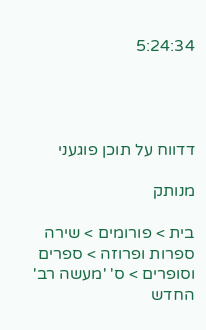5:24:34




דדווח על תוכן פוגעני

מנותק

בית > פורומים > שירה ספרות ופרוזה > ספרים וסופרים > ס' 'מעשה רב' החדש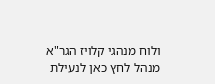ולוח מנהגי קלויז הגר"א
מנהל לחץ כאן לנעילת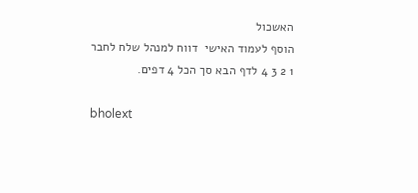האשכול
הוסף לעמוד האישי  דווח למנהל שלח לחבר
1 2 3 4 לדף הבא סך הכל 4 דפים.

bholext